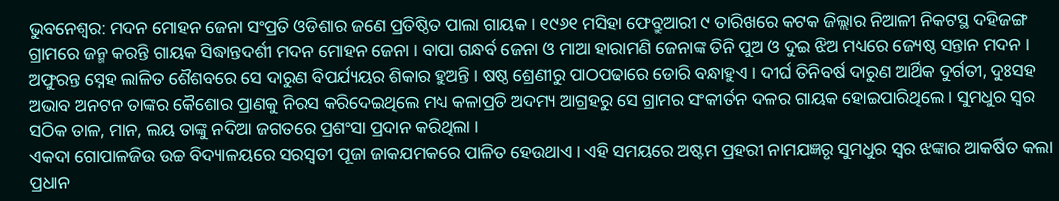ଭୁବନେଶ୍ୱର: ମଦନ ମୋହନ ଜେନା ସଂପ୍ରତି ଓଡିଶାର ଜଣେ ପ୍ରତିଷ୍ଠିତ ପାଲା ଗାୟକ । ୧୯୬୧ ମସିହା ଫେବ୍ରୁଆରୀ ୯ ତାରିଖରେ କଟକ ଜିଲ୍ଲାର ନିଆଳୀ ନିକଟସ୍ଥ ଦହିଜଙ୍ଗ ଗ୍ରାମରେ ଜନ୍ମ କରନ୍ତି ଗାୟକ ସିଦ୍ଧାନ୍ତଦର୍ଶୀ ମଦନ ମୋହନ ଜେନା । ବାପା ଗନ୍ଧର୍ବ ଜେନା ଓ ମାଆ ହାରାମଣି ଜେନାଙ୍କ ତିନି ପୁଅ ଓ ଦୁଇ ଝିଅ ମଧ୍ୟରେ ଜ୍ୟେଷ୍ଠ ସନ୍ତାନ ମଦନ । ଅଫୁରନ୍ତ ସ୍ନେହ ଲାଳିତ ଶୈଶବରେ ସେ ଦାରୁଣ ବିପର୍ଯ୍ୟୟର ଶିକାର ହୁଅନ୍ତି । ଷଷ୍ଠ ଶ୍ରେଣୀରୁ ପାଠପଢାରେ ଡୋରି ବନ୍ଧାହୁଏ । ଦୀର୍ଘ ତିନିବର୍ଷ ଦାରୁଣ ଆର୍ଥିକ ଦୁର୍ଗତୀ, ଦୁଃସହ ଅଭାବ ଅନଟନ ତାଙ୍କର କୈଶୋର ପ୍ରାଣକୁ ନିରସ କରିଦେଇଥିଲେ ମଧ୍ୟ କଳାପ୍ରତି ଅଦମ୍ୟ ଆଗ୍ରହରୁ ସେ ଗ୍ରାମର ସଂକୀର୍ତନ ଦଳର ଗାୟକ ହୋଇପାରିଥିଲେ । ସୁମଧୁର ସ୍ୱର ସଠିକ ତାଳ, ମାନ, ଲୟ ତାଙ୍କୁ ନଦିଆ ଜଗତରେ ପ୍ରଶଂସା ପ୍ରଦାନ କରିଥିଲା ।
ଏକଦା ଗୋପାଳଜିଉ ଉଚ୍ଚ ବିଦ୍ୟାଳୟରେ ସରସ୍ୱତୀ ପୂଜା ଜାକଯମକରେ ପାଳିତ ହେଉଥାଏ । ଏହି ସମୟରେ ଅଷ୍ଟମ ପ୍ରହରୀ ନାମଯଜ୍ଞରୃ ସୁମଧୁର ସ୍ୱର ଝଙ୍କାର ଆକର୍ଷିତ କଲା ପ୍ରଧାନ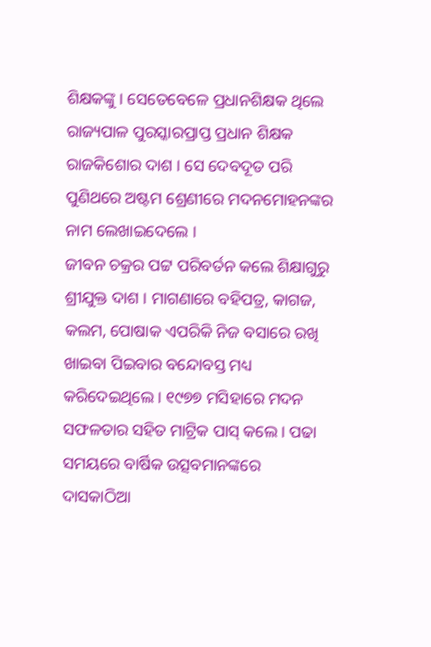ଶିକ୍ଷକଙ୍କୁ । ସେତେବେଳେ ପ୍ରଧାନଶିକ୍ଷକ ଥିଲେ ରାଜ୍ୟପାଳ ପୁରସ୍କାରପ୍ରାପ୍ତ ପ୍ରଧାନ ଶିକ୍ଷକ ରାଜକିଶୋର ଦାଶ । ସେ ଦେବଦୂତ ପରି ପୁଣିଥରେ ଅଷ୍ଟମ ଶ୍ରେଣୀରେ ମଦନମୋହନଙ୍କର ନାମ ଲେଖାଇଦେଲେ ।
ଜୀବନ ଚକ୍ରର ପଟ୍ଟ ପରିବର୍ତନ କଲେ ଶିକ୍ଷାଗୁରୁ ଶ୍ରୀଯୁକ୍ତ ଦାଶ । ମାଗଣାରେ ବହିପତ୍ର, କାଗଜ, କଲମ, ପୋଷାକ ଏପରିକି ନିଜ ବସାରେ ରଖି ଖାଇବା ପିଇବାର ବନ୍ଦୋବସ୍ତ ମଧ୍ୟ କରିଦେଇଥିଲେ । ୧୯୭୭ ମସିହାରେ ମଦନ ସଫଳତାର ସହିତ ମାଟ୍ରିକ ପାସ୍ କଲେ । ପଢା ସମୟରେ ବାର୍ଷିକ ଉତ୍ସବମାନଙ୍କରେ ଦାସକାଠିଆ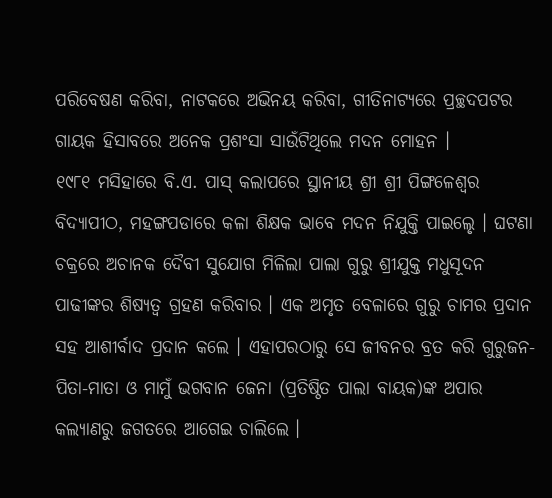ପରିବେଷଣ କରିବା, ନାଟକରେ ଅଭିନୟ କରିବା, ଗୀତିନାଟ୍ୟରେ ପ୍ରଚ୍ଛଦପଟର ଗାୟକ ହିସାବରେ ଅନେକ ପ୍ରଶଂସା ସାଉଁଟିଥିଲେ ମଦନ ମୋହନ ।
୧୯୮୧ ମସିହାରେ ବି.ଏ. ପାସ୍ କଲାପରେ ସ୍ଥାନୀୟ ଶ୍ରୀ ଶ୍ରୀ ପିଙ୍ଗଳେଶ୍ୱର ବିଦ୍ୟାପୀଠ, ମହଙ୍ଗପଡାରେ କଳା ଶିକ୍ଷକ ଭାବେ ମଦନ ନିଯୁକ୍ତି ପାଇଲେୃ । ଘଟଣା ଚକ୍ରରେ ଅଚାନକ ଦୈବୀ ସୁଯୋଗ ମିଳିଲା ପାଲା ଗୁରୁ ଶ୍ରୀଯୁକ୍ତ ମଧୁସୂଦନ ପାଢୀଙ୍କର ଶିଷ୍ୟତ୍ୱ ଗ୍ରହଣ କରିବାର । ଏକ ଅମୃତ ବେଳାରେ ଗୁରୁ ଚାମର ପ୍ରଦାନ ସହ ଆଶୀର୍ବାଦ ପ୍ରଦାନ କଲେ । ଏହାପରଠାରୁ ସେ ଜୀବନର ବ୍ରତ କରି ଗୁରୁଜନ-ପିତା-ମାତା ଓ ମାମୁଁ ଭଗବାନ ଜେନା (ପ୍ରତିଷ୍ଠିତ ପାଲା ବାୟକ)ଙ୍କ ଅପାର କଲ୍ୟାଣରୁ ଜଗତରେ ଆଗେଇ ଚାଲିଲେ ।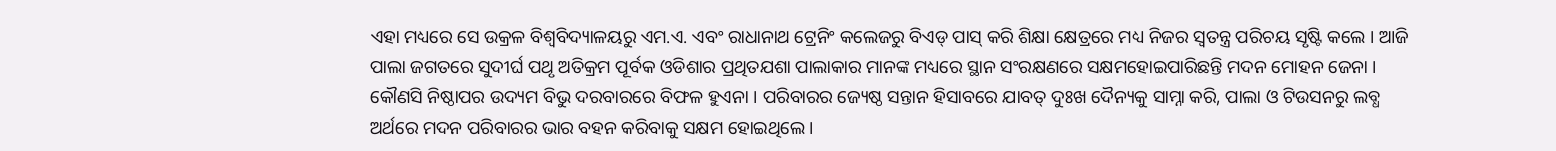ଏହା ମଧ୍ୟରେ ସେ ଉକ୍ରଳ ବିଶ୍ୱବିଦ୍ୟାଳୟରୁ ଏମ.ଏ. ଏବଂ ରାଧାନାଥ ଟ୍ରେନିଂ କଲେଜରୁ ବିଏଡ୍ ପାସ୍ କରି ଶିକ୍ଷା କ୍ଷେତ୍ରରେ ମଧ୍ୟ ନିଜର ସ୍ୱତନ୍ତ୍ର ପରିଚୟ ସୃଷ୍ଟି କଲେ । ଆଜି ପାଲା ଜଗତରେ ସୁଦୀର୍ଘ ପଥୃ ଅତିକ୍ରମ ପୂର୍ବକ ଓଡିଶାର ପ୍ରଥିତଯଶା ପାଲାକାର ମାନଙ୍କ ମଧ୍ୟରେ ସ୍ଥାନ ସଂରକ୍ଷଣରେ ସକ୍ଷମହୋଇପାରିଛନ୍ତି ମଦନ ମୋହନ ଜେନା ।
କୌଣସି ନିଷ୍ଠାପର ଉଦ୍ୟମ ବିଭୁ ଦରବାରରେ ବିଫଳ ହୁଏନା । ପରିବାରର ଜ୍ୟେଷ୍ଠ ସନ୍ତାନ ହିସାବରେ ଯାବତ୍ ଦୁଃଖ ଦୈନ୍ୟକୁ ସାମ୍ନା କରି, ପାଲା ଓ ଟିଉସନରୁ ଲବ୍ଧ ଅର୍ଥରେ ମଦନ ପରିବାରର ଭାର ବହନ କରିବାକୁ ସକ୍ଷମ ହୋଇଥିଲେ ।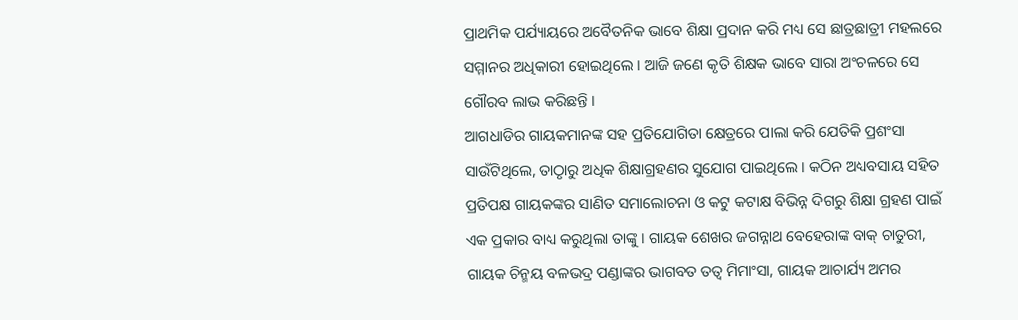ପ୍ରାଥମିକ ପର୍ଯ୍ୟାୟରେ ଅବୈତନିକ ଭାବେ ଶିକ୍ଷା ପ୍ରଦାନ କରି ମଧ୍ୟ ସେ ଛାତ୍ରଛାତ୍ରୀ ମହଲରେ ସମ୍ମାନର ଅଧିକାରୀ ହୋଇଥିଲେ । ଆଜି ଜଣେ କୃତି ଶିକ୍ଷକ ଭାବେ ସାରା ଅଂଚଳରେ ସେ ଗୌରବ ଲାଭ କରିଛନ୍ତି ।
ଆଗଧାଡିର ଗାୟକମାନଙ୍କ ସହ ପ୍ରତିଯୋଗିତା କ୍ଷେତ୍ରରେ ପାଲା କରି ଯେତିକି ପ୍ରଶଂସା ସାଉଁଟିଥିଲେ, ତାଠାୃରୁ ଅଧିକ ଶିକ୍ଷାଗ୍ରହଣର ସୁଯୋଗ ପାଇଥିଲେ । କଠିନ ଅଧ୍ୟବସାୟ ସହିତ ପ୍ରତିପକ୍ଷ ଗାୟକଙ୍କର ସାଣିତ ସମାଲୋଚନା ଓ କଟୁ କଟାକ୍ଷ ବିଭିନ୍ନ ଦିଗରୁ ଶିକ୍ଷା ଗ୍ରହଣ ପାଇଁ ଏକ ପ୍ରକାର ବାଧ୍ୟ କରୁଥିଲା ତାଙ୍କୁ । ଗାୟକ ଶେଖର ଜଗନ୍ନାଥ ବେହେରାଙ୍କ ବାକ୍ ଚାତୁରୀ, ଗାୟକ ଚିନ୍ମୟ ବଳଭଦ୍ର ପଣ୍ଡାଙ୍କର ଭାଗବତ ତତ୍ୱ ମିମାଂସା, ଗାୟକ ଆଚାର୍ଯ୍ୟ ଅମର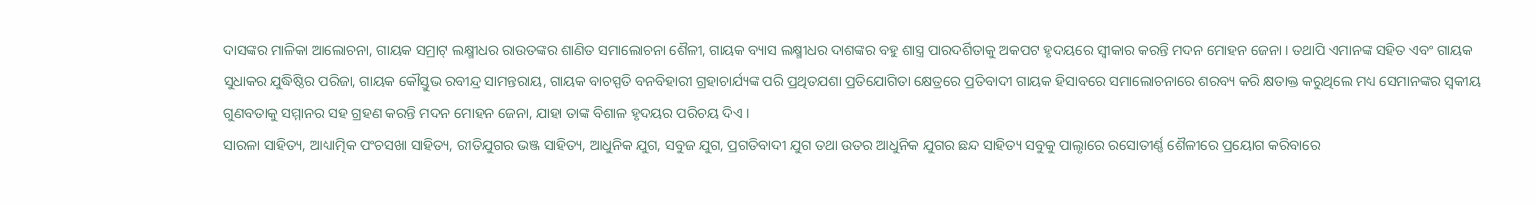ଦାସଙ୍କର ମାଳିକା ଆଲୋଚନା, ଗାୟକ ସମ୍ରାଟ୍ ଲକ୍ଷ୍ମୀଧର ରାଉତଙ୍କର ଶାଣିତ ସମାଲୋଚନା ଶୈଳୀ, ଗାୟକ ବ୍ୟାସ ଲକ୍ଷ୍ମୀଧର ଦାଶଙ୍କର ବହୁ ଶାସ୍ତ୍ର ପାରଦର୍ଶିତାକୁ ଅକପଟ ହୃଦୟରେ ସ୍ୱୀକାର କରନ୍ତି ମଦନ ମୋହନ ଜେନା । ତଥାପି ଏମାନଙ୍କ ସହିତ ଏବଂ ଗାୟକ ସୁଧାକର ଯୁଦ୍ଧିଷ୍ଠିର ପରିଜା, ଗାୟକ କୌସ୍ତୁଭ ରବୀନ୍ଦ୍ର ସାମନ୍ତରାୟ, ଗାୟକ ବାଚସ୍ପତି ବନବିହାରୀ ଗ୍ରହାଚାର୍ଯ୍ୟଙ୍କ ପରି ପ୍ରଥିତଯଶା ପ୍ରତିଯୋଗିତା କ୍ଷେତ୍ରରେ ପ୍ରତିବାଦୀ ଗାୟକ ହିସାବରେ ସମାଲୋଚନାରେ ଶରବ୍ୟ କରି କ୍ଷତାକ୍ତ କରୁଥିଲେ ମଧ୍ୟ ସେମାନଙ୍କର ସ୍ୱକୀୟ ଗୁଣବତାକୁ ସମ୍ମାନର ସହ ଗ୍ରହଣ କରନ୍ତି ମଦନ ମୋହନ ଜେନା, ଯାହା ତାଙ୍କ ବିଶାଳ ହୃଦୟର ପରିଚୟ ଦିଏ ।
ସାରଳା ସାହିତ୍ୟ, ଆଧ୍ୟାତ୍ମିକ ପଂଚସଖା ସାହିତ୍ୟ, ରୀତିଯୁଗର ଭଞ୍ଜ ସାହିତ୍ୟ, ଆଧୁନିକ ଯୁଗ, ସବୁଜ ଯୁଗ, ପ୍ରଗତିବାଦୀ ଯୁଗ ତଥା ଉତର ଆଧୁନିକ ଯୁଗର ଛନ୍ଦ ସାହିତ୍ୟ ସବୁକୁ ପାଲୃାରେ ରସୋତୀର୍ଣ୍ଣ ଶୈଳୀରେ ପ୍ରୟୋଗ କରିବାରେ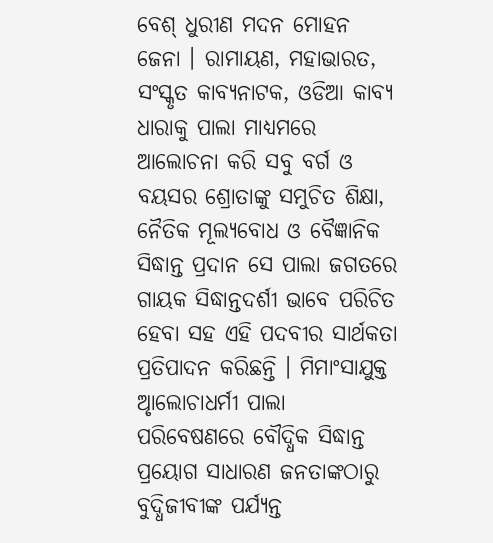ବେଶ୍ ଧୁରୀଣ ମଦନ ମୋହନ ଜେନା । ରାମାୟଣ, ମହାଭାରତ, ସଂସ୍କୃତ କାବ୍ୟନାଟକ, ଓଡିଆ କାବ୍ୟ ଧାରାକୁ ପାଲା ମାଧ୍ୟମରେ ଆଲୋଚନା କରି ସବୁ ବର୍ଗ ଓ ବୟସର ଶ୍ରୋତାଙ୍କୁ ସମୁଚିତ ଶିକ୍ଷା, ନୈତିକ ମୂଲ୍ୟବୋଧ ଓ ବୈଜ୍ଞାନିକ ସିଦ୍ଧାନ୍ତ ପ୍ରଦାନ ସେ ପାଲା ଜଗତରେ ଗାୟକ ସିଦ୍ଧାନ୍ତଦର୍ଶୀ ଭାବେ ପରିଚିତ ହେବା ସହ ଏହି ପଦବୀର ସାର୍ଥକତା ପ୍ରତିପାଦନ କରିଛନ୍ତି । ମିମାଂସାଯୁକ୍ତ ଅୃାଲୋଚାଧର୍ମୀ ପାଲା ପରିବେଷଣରେ ବୌଦ୍ଧିକ ସିଦ୍ଧାନ୍ତ ପ୍ରୟୋଗ ସାଧାରଣ ଜନତାଙ୍କଠାରୁ ବୁଦ୍ଧିଜୀବୀଙ୍କ ପର୍ଯ୍ୟନ୍ତ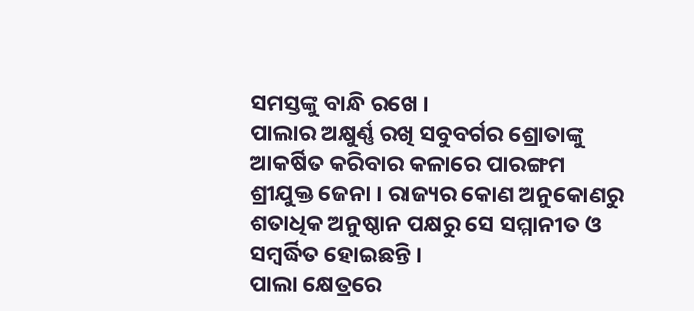ସମସ୍ତଙ୍କୁ ବାନ୍ଧି ରଖେ ।
ପାଲାର ଅକ୍ଷୁର୍ଣ୍ଣ ରଖି ସବୁବର୍ଗର ଶ୍ରୋତାଙ୍କୁ ଆକର୍ଷିତ କରିବାର କଳାରେ ପାରଙ୍ଗମ ଶ୍ରୀଯୁକ୍ତ ଜେନା । ରାଜ୍ୟର କୋଣ ଅନୁକୋଣରୁ ଶତାଧିକ ଅନୁଷ୍ଠାନ ପକ୍ଷରୁ ସେ ସମ୍ମାନୀତ ଓ ସମ୍ବର୍ଦ୍ଧିତ ହୋଇଛନ୍ତି ।
ପାଲା କ୍ଷେତ୍ରରେ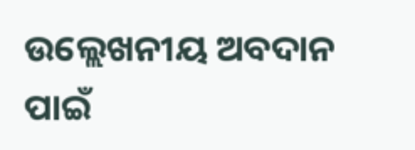ଉଲ୍ଲେଖନୀୟ ଅବଦାନ ପାଇଁ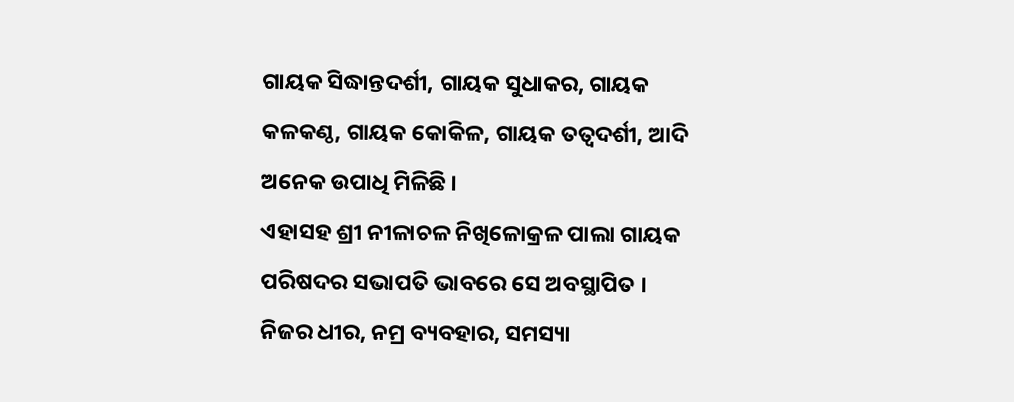ଗାୟକ ସିଦ୍ଧାନ୍ତଦର୍ଶୀ, ଗାୟକ ସୁଧାକର, ଗାୟକ କଳକଣ୍ଠ, ଗାୟକ କୋକିଳ, ଗାୟକ ତତ୍ୱଦର୍ଶୀ, ଆଦି ଅନେକ ଉପାଧି ମିଳିଛି ।
ଏହାସହ ଶ୍ରୀ ନୀଳାଚଳ ନିଖିଳୋକ୍ରଳ ପାଲା ଗାୟକ ପରିଷଦର ସଭାପତି ଭାବରେ ସେ ଅବସ୍ଥାପିତ । ନିଜର ଧୀର, ନମ୍ର ବ୍ୟବହାର, ସମସ୍ୟା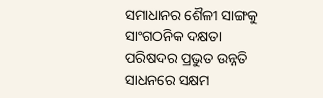ସମାଧାନର ଶୈଳୀ ସାଙ୍ଗକୁ ସାଂଗଠନିକ ଦକ୍ଷତା ପରିଷଦର ପ୍ରଭୁତ ଉନ୍ନତି ସାଧନରେ ସକ୍ଷମ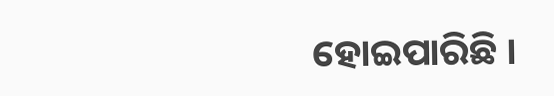ହୋଇପାରିଛି ।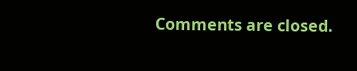Comments are closed.